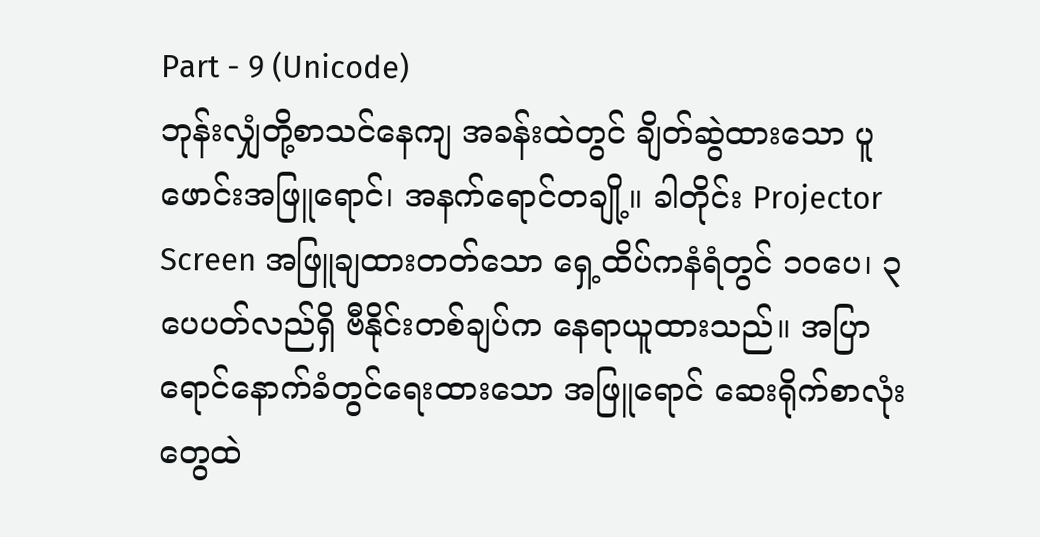Part - 9 (Unicode)
ဘုန်းလျှံတို့စာသင်နေကျ အခန်းထဲတွင် ချိတ်ဆွဲထားသော ပူဖောင်းအဖြူရောင်၊ အနက်ရောင်တချို့။ ခါတိုင်း Projector Screen အဖြူချထားတတ်သော ရှေ့ထိပ်ကနံရံတွင် ၁၀ပေ၊ ၃ပေပတ်လည်ရှိ ဗီနိုင်းတစ်ချပ်က နေရာယူထားသည်။ အပြာရောင်နောက်ခံတွင်ရေးထားသော အဖြူရောင် ဆေးရိုက်စာလုံးတွေထဲ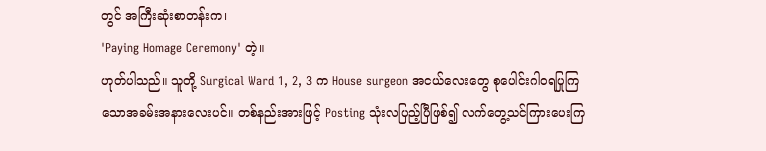တွင် အကြီးဆုံးစာတန်းက၊
'Paying Homage Ceremony' တဲ့။
ဟုတ်ပါသည်။ သူတို့ Surgical Ward 1, 2, 3 က House surgeon အငယ်လေးတွေ စုပေါင်းဂါဝရပြုကြသောအခမ်းအနားလေးပင်။ တစ်နည်းအားဖြင့် Posting သုံးလပြည့်ပြီဖြစ်၍ လက်တွေ့သင်ကြားပေးကြ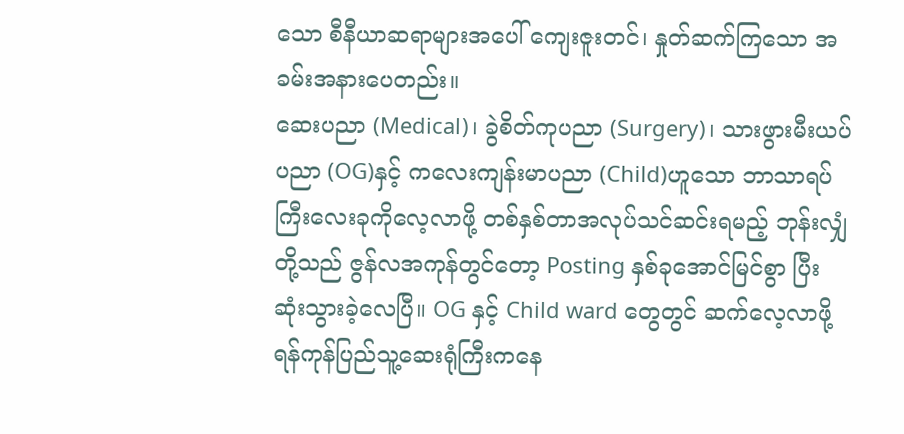သော စီနီယာဆရာများအပေါ် ကျေးဇူးတင်၊ နှုတ်ဆက်ကြသော အခမ်းအနားပေတည်း။
ဆေးပညာ (Medical)၊ ခွဲစိတ်ကုပညာ (Surgery)၊ သားဖွားမီးယပ်ပညာ (OG)နှင့် ကလေးကျန်းမာပညာ (Child)ဟူသော ဘာသာရပ်ကြီးလေးခုကိုလေ့လာဖို့ တစ်နှစ်တာအလုပ်သင်ဆင်းရမည့် ဘုန်းလျှံတို့သည် ဇွန်လအကုန်တွင်တော့ Posting နှစ်ခုအောင်မြင်စွာ ပြီးဆုံးသွားခဲ့လေပြီ။ OG နှင့် Child ward တွေတွင် ဆက်လေ့လာဖို့ ရန်ကုန်ပြည်သူ့ဆေးရုံကြီးကနေ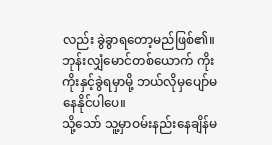လည်း ခွဲခွာရတော့မည်ဖြစ်၏။ ဘုန်းလျှံမောင်တစ်ယောက် ကိုးကိုးနှင့်ခွဲရမှာမို့ ဘယ်လိုမှပျော်မနေနိုင်ပါပေ။
သို့သော် သူ့မှာဝမ်းနည်းနေချိန်မ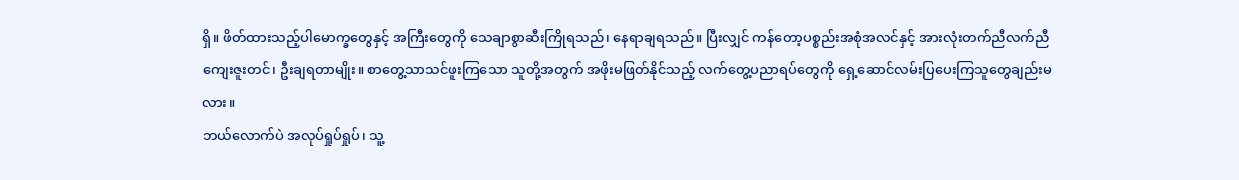ရှိ။ ဖိတ်ထားသည့်ပါမောက္ခတွေနှင့် အကြီးတွေကို သေချာစွာဆီးကြိုရသည်၊ နေရာချရသည်။ ပြီးလျှင် ကန်တော့ပစ္စည်းအစုံအလင်နှင့် အားလုံးတက်ညီလက်ညီ ကျေးဇူးတင်၊ ဦးချရတာမျိုး။ စာတွေ့သာသင်ဖူးကြသော သူတို့အတွက် အဖိုးမဖြတ်နိုင်သည့် လက်တွေ့ပညာရပ်တွေကို ရှေ့ဆောင်လမ်းပြပေးကြသူတွေချည်းမလား။
ဘယ်လောက်ပဲ အလုပ်ရှုပ်ရှုပ်၊ သူ့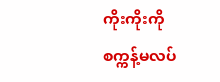ကိုးကိုးကို စက္ကန့်မလပ်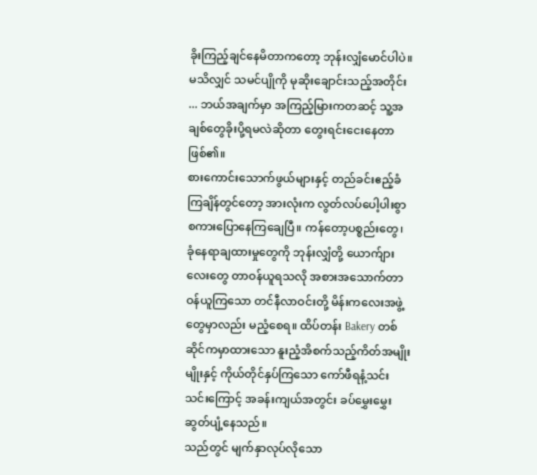ခိုးကြည့်ချင်နေမိတာကတော့ ဘုန်းလျှံမောင်ပါပဲ။ မသိလျှင် သမင်ပျိုကို မုဆိုးချောင်းသည့်အတိုင်း ... ဘယ်အချက်မှာ အကြည့်မြားကတဆင့် သူ့အချစ်တွေခိုးပို့ရမလဲဆိုတာ တွေးရင်းငေးနေတာဖြစ်၏။
စားကောင်းသောက်ဖွယ်များနှင့် တည်ခင်းဧည့်ခံကြချိန်တွင်တော့ အားလုံးက လွတ်လပ်ပေါ့ပါးစွာ စကားပြောနေကြချေပြီ။ ကန်တော့ပစ္စည်းတွေ၊ ခုံနေရာချထားမှုတွေကို ဘုန်းလျှံတို့ ယောက်ျားလေးတွေ တာဝန်ယူရသလို အစားအသောက်တာဝန်ယူကြသော တင်နီလာဝင်းတို့ မိန်းကလေးအဖွဲ့တွေမှာလည်း မညံ့စေရ။ ထိပ်တန်း Bakery တစ်ဆိုင်ကမှာထားသော နူးညံ့အိစက်သည့်ကိတ်အမျိုးမျိုးနှင့် ကိုယ်တိုင်နှပ်ကြသော ကော်ဖီရနံ့သင်းသင်းကြောင့် အခန်းကျယ်အတွင်း ခပ်မွှေးမွှေးဆွတ်ပျံ့နေသည်။
သည်တွင် မျက်နှာလုပ်လိုသော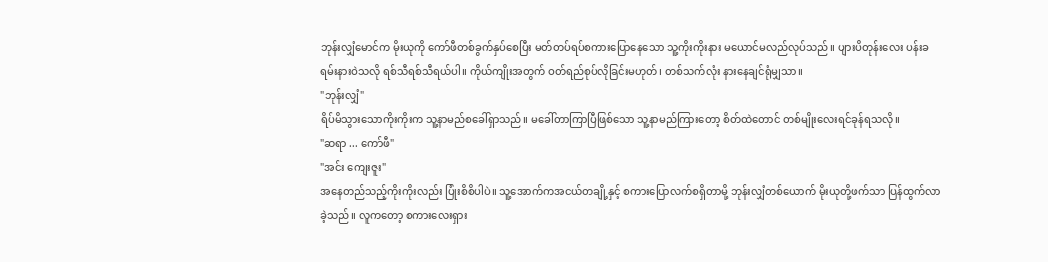ဘုန်းလျှံမောင်က မိုးယုကို ကော်ဖီတစ်ခွက်နှပ်စေပြီး မတ်တပ်ရပ်စကားပြောနေသော သူ့ကိုးကိုးနား မယောင်မလည်လုပ်သည်။ ပျားပိတုန်းလေး ပန်းခရမ်းနားဝဲသလို ရစ်သီရစ်သီရယ်ပါ။ ကိုယ်ကျိုးအတွက် ဝတ်ရည်စုပ်လိုခြင်းမဟုတ်၊ တစ်သက်လုံး နားနေချင်ရုံမျှသာ။
"ဘုန်းလျှံ"
ရိပ်မိသွားသောကိုးကိုးက သူ့နာမည်စခေါ်ရှာသည်။ မခေါ်တာကြာပြီဖြစ်သော သူ့နာမည်ကြားတော့ စိတ်ထဲတောင် တစ်မျိုးလေးရင်ခုန်ရသလို။
"ဆရာ ... ကော်ဖီ"
"အင်း ကျေးဇူး"
အနေတည်သည့်ကိုးကိုးလည်း ပြုံးစိစိပါပဲ။ သူ့အောက်ကအငယ်တချို့နှင့် စကားပြောလက်စရှိတာမို့ ဘုန်းလျှံတစ်ယောက် မိုးယုတို့ဖက်သာ ပြန်ထွက်လာခဲ့သည်။ လူကတော့ စကားလေးရှား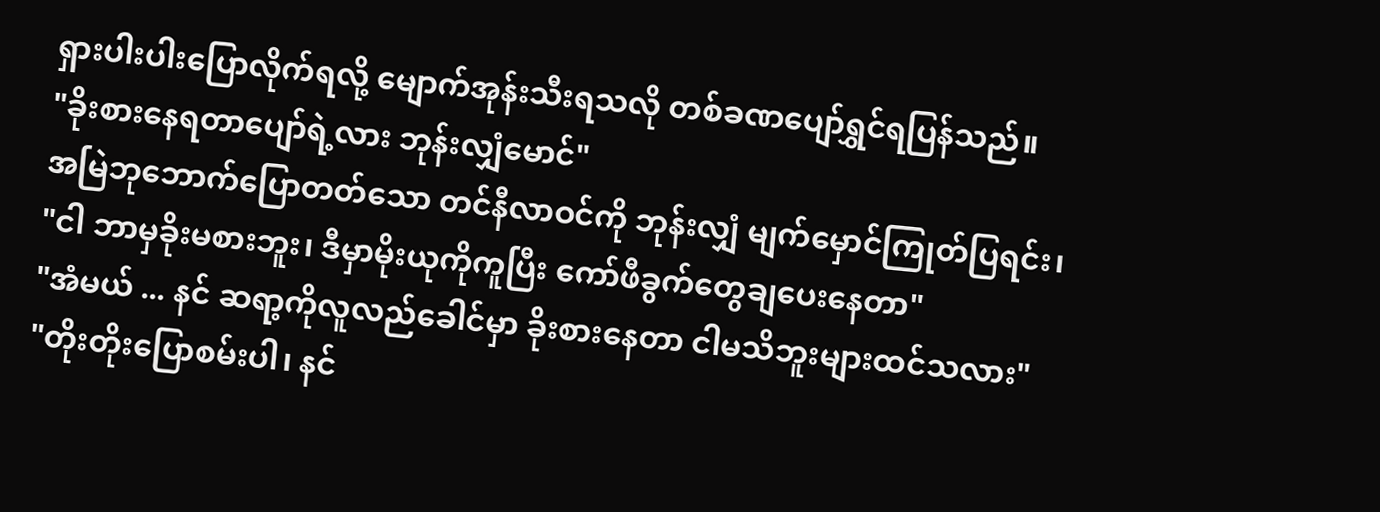ရှားပါးပါးပြောလိုက်ရလို့ မျောက်အုန်းသီးရသလို တစ်ခဏပျော်ရွှင်ရပြန်သည်။
"ခိုးစားနေရတာပျော်ရဲ့လား ဘုန်းလျှံမောင်"
အမြဲဘုဘောက်ပြောတတ်သော တင်နီလာဝင်ကို ဘုန်းလျှံ မျက်မှောင်ကြုတ်ပြရင်း၊
"ငါ ဘာမှခိုးမစားဘူး၊ ဒီမှာမိုးယုကိုကူပြီး ကော်ဖီခွက်တွေချပေးနေတာ"
"အံမယ် ... နင် ဆရာ့ကိုလူလည်ခေါင်မှာ ခိုးစားနေတာ ငါမသိဘူးများထင်သလား"
"တိုးတိုးပြောစမ်းပါ၊ နင်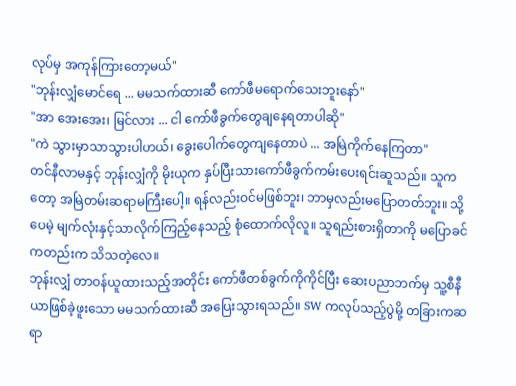လုပ်မှ အကုန်ကြားတော့မယ်"
"ဘုန်းလျှံမောင်ရေ ... မမသက်ထားဆီ ကော်ဖီမရောက်သေးဘူးနော်"
"အာ အေးအေး၊ မြင်လား ... ငါ ကော်ဖီခွက်တွေချနေရတာပါဆို"
"ကဲ သွားမှာသာသွားပါဟယ်၊ ခွေးပေါက်တွေကျနေတာပဲ ... အမြဲကိုက်နေကြတာ"
တင်နီလာမနှင့် ဘုန်းလျှံကို မိုးယုက နှပ်ပြီးသားကော်ဖီခွက်ကမ်းပေးရင်းဆူသည်။ သူကတော့ အမြဲတမ်းဆရာမကြီးပေါ့။ ရန်လည်းဝင်မဖြစ်ဘူး၊ ဘာမှလည်းမပြောတတ်ဘူး။ သို့ပေမဲ့ မျက်လုံးနှင့်သာလိုက်ကြည့်နေသည့် စုံထောက်လိုလူ။ သူရည်းစားရှိတာကို မပြောခင်ကတည်းက သိသတဲ့လေ။
ဘုန်းလျှံ တာဝန်ယူထားသည့်အတိုင်း ကော်ဖီတစ်ခွက်ကိုကိုင်ပြီး ဆေးပညာဘက်မှ သူ့စီနီယာဖြစ်ခဲ့ဖူးသော မမသက်ထားဆီ အပြေးသွားရသည်။ SW ကလုပ်သည့်ပွဲမို့ တခြားကဆရာ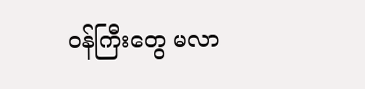ဝန်ကြီးတွေ မလာ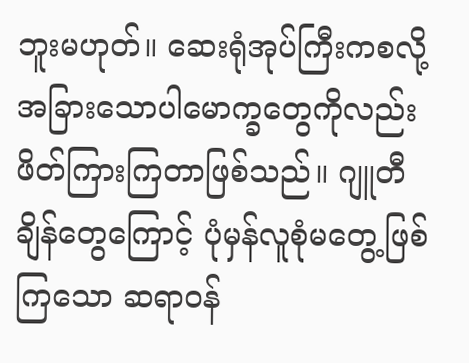ဘူးမဟုတ်။ ဆေးရုံအုပ်ကြီးကစလို့ အခြားသောပါမောက္ခတွေကိုလည်း ဖိတ်ကြားကြတာဖြစ်သည်။ ဂျူတီချိန်တွေကြောင့် ပုံမှန်လူစုံမတွေ့ဖြစ်ကြသော ဆရာဝန်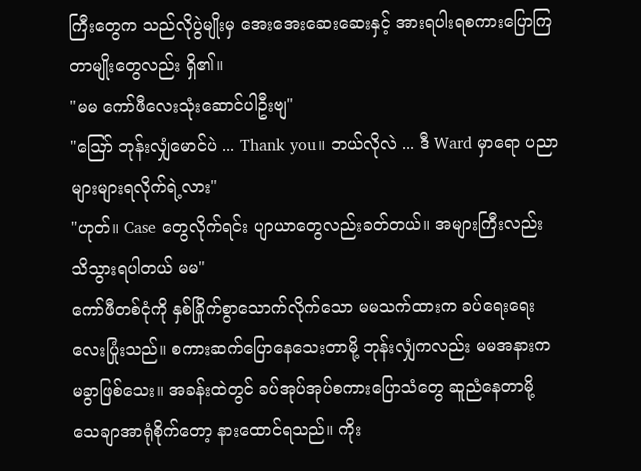ကြီးတွေက သည်လိုပွဲမျိုးမှ အေးအေးဆေးဆေးနှင့် အားရပါးရစကားပြောကြတာမျိုးတွေလည်း ရှိ၏။
"မမ ကော်ဖီလေးသုံးဆောင်ပါဦးဗျ"
"ဪ ဘုန်းလျှံမောင်ပဲ ... Thank you။ ဘယ်လိုလဲ ... ဒီ Ward မှာရော ပညာများများရလိုက်ရဲ့လား"
"ဟုတ်။ Case တွေလိုက်ရင်း ပျာယာတွေလည်းခတ်တယ်။ အများကြီးလည်း သိသွားရပါတယ် မမ"
ကော်ဖီတစ်ငုံကို နှစ်ခြိုက်စွာသောက်လိုက်သော မမသက်ထားက ခပ်ရေးရေးလေးပြုံးသည်။ စကားဆက်ပြောနေသေးတာမို့ ဘုန်းလျှံကလည်း မမအနားက မခွာဖြစ်သေး။ အခန်းထဲတွင် ခပ်အုပ်အုပ်စကားပြောသံတွေ ဆူညံနေတာမို့ သေချာအာရုံစိုက်တော့ နားထောင်ရသည်။ ကိုး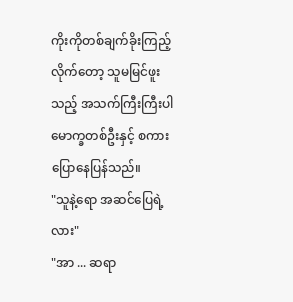ကိုးကိုတစ်ချက်ခိုးကြည့်လိုက်တော့ သူမမြင်ဖူးသည့် အသက်ကြီးကြီးပါမောက္ခတစ်ဦးနှင့် စကားပြောနေပြန်သည်။
"သူနဲ့ရော အဆင်ပြေရဲ့လား"
"အာ ... ဆရာ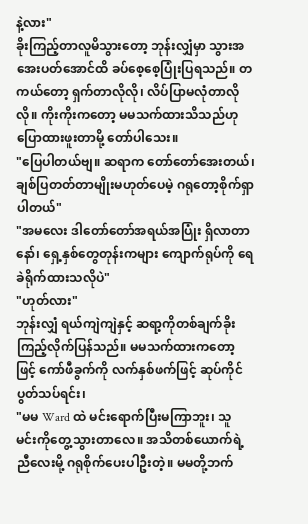နဲ့လား"
ခိုးကြည့်တာလူမိသွားတော့ ဘုန်းလျှံမှာ သွားအအေးပတ်အောင်ထိ ခပ်စေ့စေ့ပြုံးပြရသည်။ တကယ်တော့ ရှက်တာလိုလို၊ လိပ်ပြာမလုံတာလိုလို။ ကိုးကိုးကတော့ မမသက်ထားသိသည်ဟု ပြောထားဖူးတာမို့ တော်ပါသေး။
"ပြေပါတယ်ဗျ။ ဆရာက တော်တော်အေးတယ်၊ ချစ်ပြတတ်တာမျိုးမဟုတ်ပေမဲ့ ဂရုတော့စိုက်ရှာပါတယ်"
"အမလေး ဒါတော်တော်အရယ်အပြုံး ရှိလာတာနော်၊ ရှေ့နှစ်တွေတုန်းကများ ကျောက်ရုပ်ကို ရေခဲရိုက်ထားသလိုပဲ"
"ဟုတ်လား"
ဘုန်းလျှံ ရယ်ကျဲကျဲနှင့် ဆရာ့ကိုတစ်ချက်ခိုးကြည့်လိုက်ပြန်သည်။ မမသက်ထားကတော့ဖြင့် ကော်ဖီခွက်ကို လက်နှစ်ဖက်ဖြင့် ဆုပ်ကိုင်ပွတ်သပ်ရင်း၊
"မမ Ward ထဲ မင်းရောက်ပြီးမကြာဘူး၊ သူ မင်းကိုတွေ့သွားတာလေ။ အသိတစ်ယောက်ရဲ့ညီလေးမို့ ဂရုစိုက်ပေးပါဦးတဲ့။ မမတို့ဘက်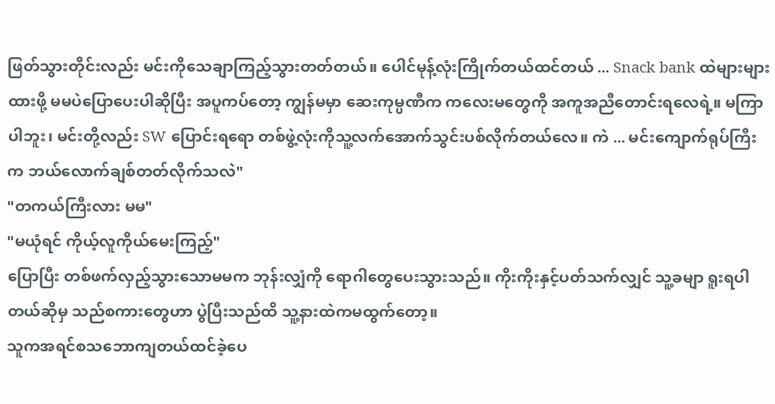ဖြတ်သွားတိုင်းလည်း မင်းကိုသေချာကြည့်သွားတတ်တယ်။ ပေါင်မုန့်လုံးကြိုက်တယ်ထင်တယ် ... Snack bank ထဲများများထားဖို့ မမပဲပြောပေးပါဆိုပြီး အပူကပ်တော့ ကျွန်မမှာ ဆေးကုမ္ပဏီက ကလေးမတွေကို အကူအညီတောင်းရလေရဲ့။ မကြာပါဘူး၊ မင်းတို့လည်း SW ပြောင်းရရော တစ်ဖွဲ့လုံးကိုသူ့လက်အောက်သွင်းပစ်လိုက်တယ်လေ။ ကဲ ... မင်းကျောက်ရုပ်ကြီးက ဘယ်လောက်ချစ်တတ်လိုက်သလဲ"
"တကယ်ကြီးလား မမ"
"မယုံရင် ကိုယ့်လူကိုယ်မေးကြည့်"
ပြောပြီး တစ်ဖက်လှည့်သွားသောမမက ဘုန်းလျှံကို ရောဂါတွေပေးသွားသည်။ ကိုးကိုးနှင့်ပတ်သက်လျှင် သူ့ခမျာ ရူးရပါတယ်ဆိုမှ သည်စကားတွေဟာ ပွဲပြီးသည်ထိ သူ့နားထဲကမထွက်တော့။
သူကအရင်စသဘောကျတယ်ထင်ခဲ့ပေ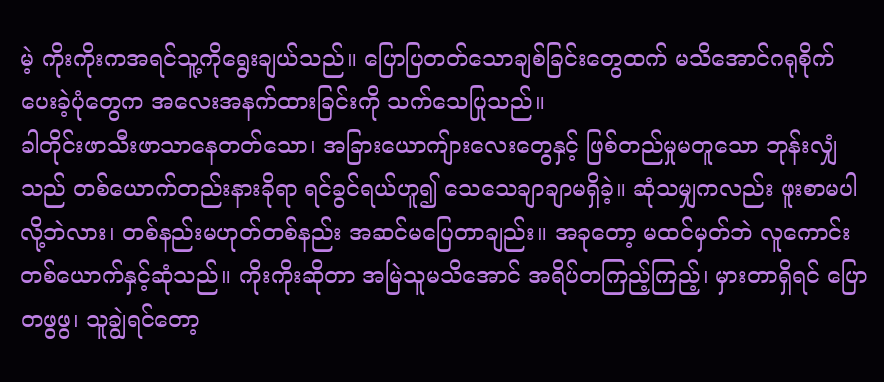မဲ့ ကိုးကိုးကအရင်သူ့ကိုရွေးချယ်သည်။ ပြောပြတတ်သောချစ်ခြင်းတွေထက် မသိအောင်ဂရုစိုက်ပေးခဲ့ပုံတွေက အလေးအနက်ထားခြင်းကို သက်သေပြုသည်။
ခါတိုင်းဖာသီးဖာသာနေတတ်သော၊ အခြားယောကျ်ားလေးတွေနှင့် ဖြစ်တည်မှုမတူသော ဘုန်းလျှံသည် တစ်ယောက်တည်းနားခိုရာ ရင်ခွင်ရယ်ဟူ၍ သေသေချာချာမရှိခဲ့။ ဆုံသမျှကလည်း ဖူးစာမပါလို့ဘဲလား၊ တစ်နည်းမဟုတ်တစ်နည်း အဆင်မပြေတာချည်း။ အခုတော့ မထင်မှတ်ဘဲ လူကောင်းတစ်ယောက်နှင့်ဆုံသည်။ ကိုးကိုးဆိုတာ အမြဲသူမသိအောင် အရိပ်တကြည့်ကြည့်၊ မှားတာရှိရင် ပြောတဖွဖွ၊ သူချွဲရင်တော့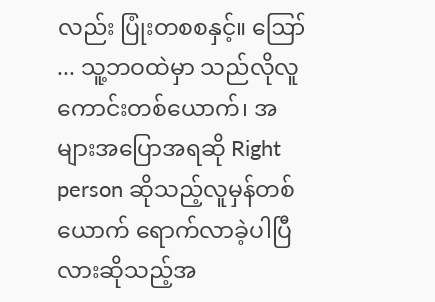လည်း ပြုံးတစစနှင့်။ ဪ ... သူ့ဘဝထဲမှာ သည်လိုလူကောင်းတစ်ယောက်၊ အများအပြောအရဆို Right person ဆိုသည့်လူမှန်တစ်ယောက် ရောက်လာခဲ့ပါပြီလားဆိုသည့်အ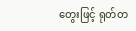တွေးဖြင့် ရုတ်တ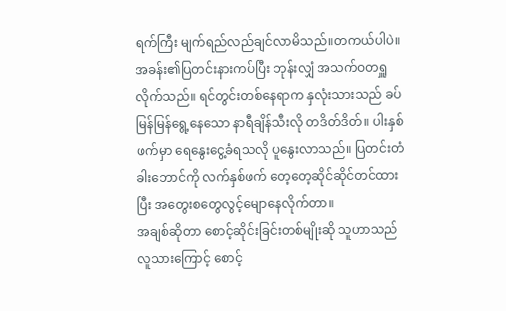ရက်ကြီး မျက်ရည်လည်ချင်လာမိသည်။တကယ်ပါပဲ။
အခန်း၏ပြတင်းနားကပ်ပြီး ဘုန်းလျှံ အသက်ဝတရှူလိုက်သည်။ ရင်တွင်းတစ်နေရာက နှလုံးသားသည် ခပ်မြန်မြန်ရွေ့နေသော နာရီချိန်သီးလို တဒိတ်ဒိတ်။ ပါးနှစ်ဖက်မှာ ရေနွေးငွေ့ခံရသလို ပူနွေးလာသည်။ ပြတင်းတံခါးဘောင်ကို လက်နှစ်ဖက် တေ့တေ့ဆိုင်ဆိုင်တင်ထားပြီး အတွေးစတွေလွင့်မျောနေလိုက်တာ။
အချစ်ဆိုတာ စောင့်ဆိုင်းခြင်းတစ်မျိုးဆို သူဟာသည်လူသားကြောင့် စောင့်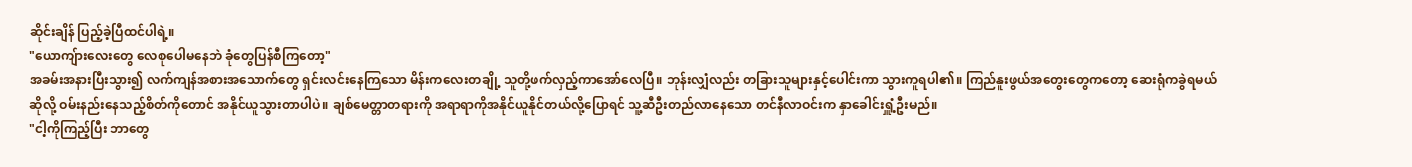ဆိုင်းချိန် ပြည့်ခဲ့ပြီထင်ပါရဲ့။
"ယောကျ်ားလေးတွေ လေစုပေါမနေဘဲ ခုံတွေပြန်စီကြတော့"
အခမ်းအနားပြီးသွား၍ လက်ကျန်အစားအသောက်တွေ ရှင်းလင်းနေကြသော မိန်းကလေးတချို့ သူတို့ဖက်လှည့်ကာအော်လေပြီ။ ဘုန်းလျှံလည်း တခြားသူများနှင့်ပေါင်းကာ သွားကူရပါ၏။ ကြည်နူးဖွယ်အတွေးတွေကတော့ ဆေးရုံကခွဲရမယ်ဆိုလို့ ဝမ်းနည်းနေသည့်စိတ်ကိုတောင် အနိုင်ယူသွားတာပါပဲ။ ချစ်မေတ္တာတရားကို အရာရာကိုအနိုင်ယူနိုင်တယ်လို့ပြောရင် သူ့ဆီဦးတည်လာနေသော တင်နီလာဝင်းက နှာခေါင်းရှူံ့ဦးမည်။
"ငါ့ကိုကြည့်ပြီး ဘာတွေ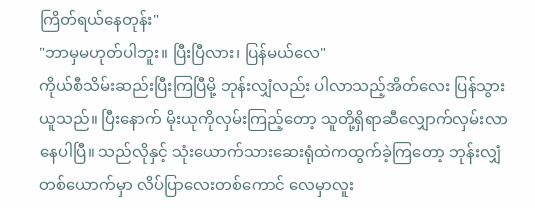ကြိတ်ရယ်နေတုန်း"
"ဘာမှမဟုတ်ပါဘူး။ ပြီးပြီလား၊ ပြန်မယ်လေ"
ကိုယ်စီသိမ်းဆည်းပြီးကြပြီမို့ ဘုန်းလျှံလည်း ပါလာသည့်အိတ်လေး ပြန်သွားယူသည်။ ပြီးနောက် မိုးယုကိုလှမ်းကြည့်တော့ သူတို့ရှိရာဆီလျှောက်လှမ်းလာနေပါပြီ။ သည်လိုနှင့် သုံးယောက်သားဆေးရုံထဲကထွက်ခဲ့ကြတော့ ဘုန်းလျှံတစ်ယောက်မှာ လိပ်ပြာလေးတစ်ကောင် လေမှာလူး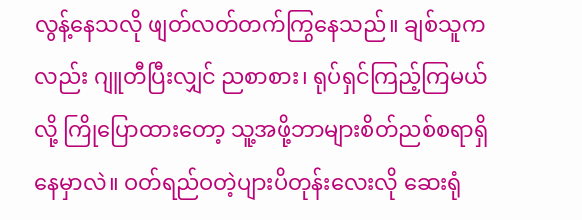လွန့်နေသလို ဖျတ်လတ်တက်ကြွနေသည်။ ချစ်သူကလည်း ဂျူတီပြီးလျှင် ညစာစား၊ ရုပ်ရှင်ကြည့်ကြမယ်လို့ ကြိုပြောထားတော့ သူ့အဖို့ဘာများစိတ်ညစ်စရာရှိနေမှာလဲ။ ဝတ်ရည်ဝတဲ့ပျားပိတုန်းလေးလို ဆေးရုံ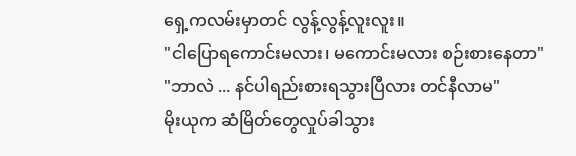ရှေ့ကလမ်းမှာတင် လွန့်လွန့်လူးလူး။
"ငါပြောရကောင်းမလား၊ မကောင်းမလား စဉ်းစားနေတာ"
"ဘာလဲ ... နင်ပါရည်းစားရသွားပြီလား တင်နီလာမ"
မိုးယုက ဆံမြိတ်တွေလှုပ်ခါသွား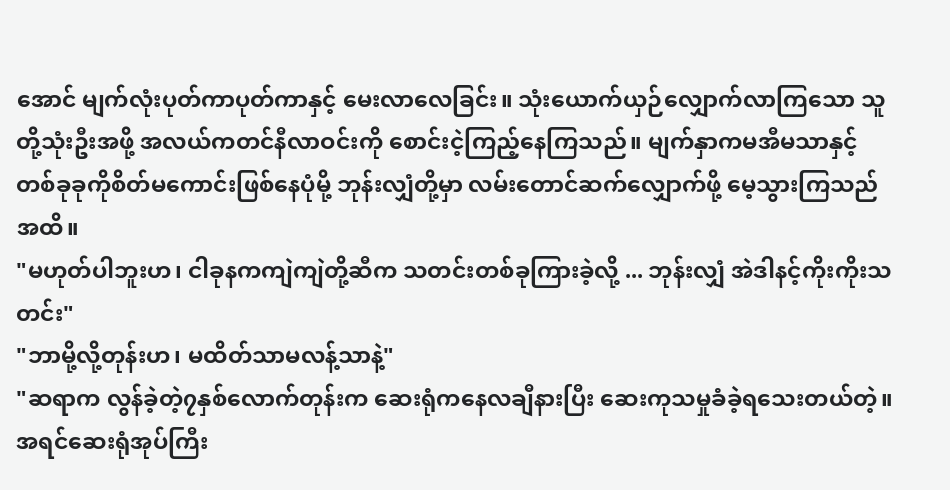အောင် မျက်လုံးပုတ်ကာပုတ်ကာနှင့် မေးလာလေခြင်း။ သုံးယောက်ယှဉ်လျှောက်လာကြသော သူတို့သုံးဦးအဖို့ အလယ်ကတင်နီလာဝင်းကို စောင်းငဲ့ကြည့်နေကြသည်။ မျက်နှာကမအီမသာနှင့် တစ်ခုခုကိုစိတ်မကောင်းဖြစ်နေပုံမို့ ဘုန်းလျှံတို့မှာ လမ်းတောင်ဆက်လျှောက်ဖို့ မေ့သွားကြသည်အထိ။
"မဟုတ်ပါဘူးဟ၊ ငါခုနကကျဲကျဲတို့ဆီက သတင်းတစ်ခုကြားခဲ့လို့ ... ဘုန်းလျှံ အဲဒါနင့်ကိုးကိုးသတင်း"
"ဘာမို့လို့တုန်းဟ၊ မထိတ်သာမလန့်သာနဲ့"
"ဆရာက လွန်ခဲ့တဲ့၇နှစ်လောက်တုန်းက ဆေးရုံကနေလချီနားပြီး ဆေးကုသမှုခံခဲ့ရသေးတယ်တဲ့။ အရင်ဆေးရုံအုပ်ကြီး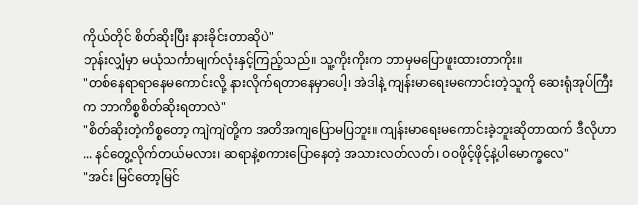ကိုယ်တိုင် စိတ်ဆိုးပြီး နားခိုင်းတာဆိုပဲ"
ဘုန်းလျှံမှာ မယုံသင်္ကာမျက်လုံးနှင့်ကြည့်သည်။ သူ့ကိုးကိုးက ဘာမှမပြောဖူးထားတာကိုး။
"တစ်နေရာရာနေမကောင်းလို့ နားလိုက်ရတာနေမှာပေါ့၊ အဲဒါနဲ့ ကျန်းမာရေးမကောင်းတဲ့သူကို ဆေးရုံအုပ်ကြီးက ဘာကိစ္စစိတ်ဆိုးရတာလဲ"
"စိတ်ဆိုးတဲ့ကိစ္စတော့ ကျဲကျဲတို့က အတိအကျပြောမပြဘူး။ ကျန်းမာရေးမကောင်းခဲ့ဘူးဆိုတာထက် ဒီလိုဟာ ... နင်တွေ့လိုက်တယ်မလား၊ ဆရာနဲ့စကားပြောနေတဲ့ အသားလတ်လတ်၊ ဝဝဖိုင့်ဖိုင့်နဲ့ပါမောက္ခလေ"
"အင်း မြင်တော့မြင်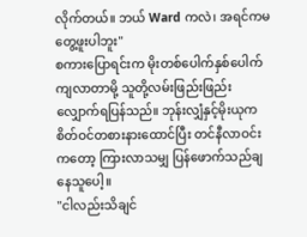လိုက်တယ်။ ဘယ် Ward ကလဲ၊ အရင်ကမတွေ့ဖူးပါဘူး"
စကားပြောရင်းက မိုးတစ်ပေါက်နှစ်ပေါက်ကျလာတာမို့ သူတို့လမ်းဖြည်းဖြည်းလျှောက်ရပြန်သည်။ ဘုန်းလျှံနှင့်မိုးယုက စိတ်ဝင်တစားနားထောင်ပြီး တင်နီလာဝင်းကတော့ ကြားလာသမျှ ပြန်ဖောက်သည်ချနေသူပေါ့။
"ငါလည်းသိချင်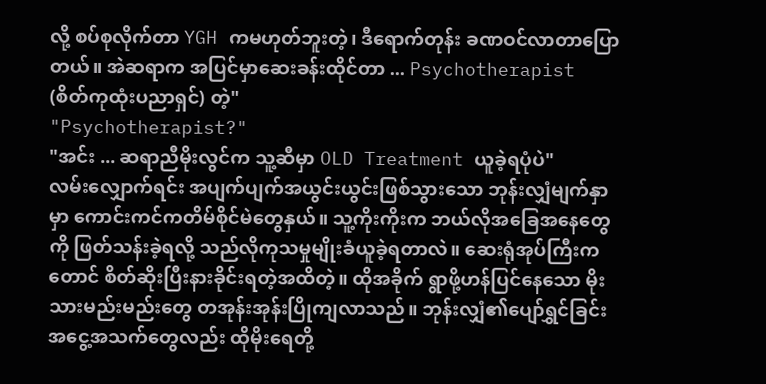လို့ စပ်စုလိုက်တာ YGH ကမဟုတ်ဘူးတဲ့၊ ဒီရောက်တုန်း ခဏဝင်လာတာပြောတယ်။ အဲဆရာက အပြင်မှာဆေးခန်းထိုင်တာ ... Psychotherapist (စိတ်ကုထုံးပညာရှင်) တဲ့"
"Psychotherapist?"
"အင်း ... ဆရာညီမိုးလွင်က သူ့ဆီမှာ OLD Treatment ယူခဲ့ရပုံပဲ"
လမ်းလျှောက်ရင်း အပျက်ပျက်အယွင်းယွင်းဖြစ်သွားသော ဘုန်းလျှံမျက်နှာမှာ ကောင်းကင်ကတိမ်စိုင်မဲတွေနှယ်။ သူ့ကိုးကိုးက ဘယ်လိုအခြေအနေတွေကို ဖြတ်သန်းခဲ့ရလို့ သည်လိုကုသမှုမျိုးခံယူခဲ့ရတာလဲ။ ဆေးရုံအုပ်ကြီးကတောင် စိတ်ဆိုးပြီးနားခိုင်းရတဲ့အထိတဲ့။ ထိုအခိုက် ရွာဖို့ဟန်ပြင်နေသော မိုးသားမည်းမည်းတွေ တအုန်းအုန်းပြိုကျလာသည်။ ဘုန်းလျှံ၏ပျော်ရွှင်ခြင်းအငွေ့အသက်တွေလည်း ထိုမိုးရေတို့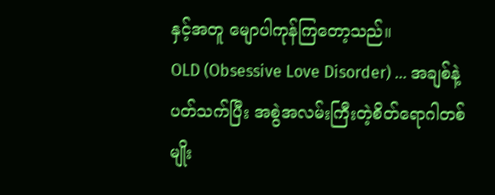နှင့်အတူ မျောပါကုန်ကြတော့သည်။
OLD (Obsessive Love Disorder) ... အချစ်နဲ့ပတ်သက်ပြီး အစွဲအလမ်းကြီးတဲ့စိတ်ရောဂါတစ်မျိုး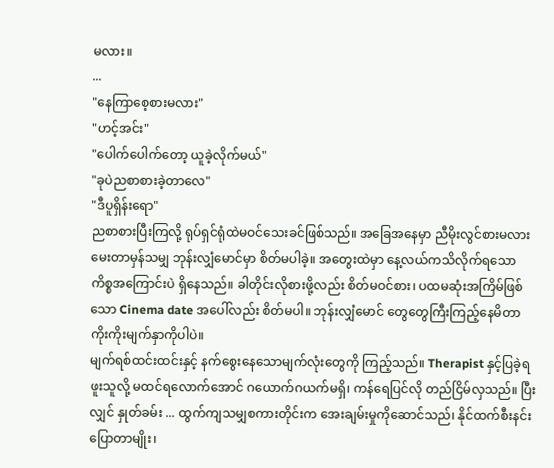မလား။
...
"နေကြာစေ့စားမလား"
"ဟင့်အင်း"
"ပေါက်ပေါက်တော့ ယူခဲ့လိုက်မယ်"
"ခုပဲညစာစားခဲ့တာလေ"
"ဒီပူရှိန်းရော"
ညစာစားပြီးကြလို့ ရုပ်ရှင်ရုံထဲမဝင်သေးခင်ဖြစ်သည်။ အခြေအနေမှာ ညီမိုးလွင်စားမလားမေးတာမှန်သမျှ ဘုန်းလျှံမောင်မှာ စိတ်မပါခဲ့။ အတွေးထဲမှာ နေ့လယ်ကသိလိုက်ရသော ကိစ္စအကြောင်းပဲ ရှိနေသည်။ ခါတိုင်းလိုစားဖို့လည်း စိတ်မဝင်စား၊ ပထမဆုံးအကြိမ်ဖြစ်သော Cinema date အပေါ်လည်း စိတ်မပါ။ ဘုန်းလျှံမောင် တွေတွေကြီးကြည့်နေမိတာ ကိုးကိုးမျက်နှာကိုပါပဲ။
မျက်ရစ်ထင်းထင်းနှင့် နက်စွေးနေသောမျက်လုံးတွေကို ကြည့်သည်။ Therapist နှင့်ပြခဲ့ရဖူးသူလို့ မထင်ရလောက်အောင် ဂယောက်ဂယက်မရှိ၊ ကန်ရေပြင်လို တည်ငြိမ်လှသည်။ ပြီးလျှင် နှုတ်ခမ်း ... ထွက်ကျသမျှစကားတိုင်းက အေးချမ်းမှုကိုဆောင်သည်၊ နိုင်ထက်စီးနင်းပြောတာမျိုး၊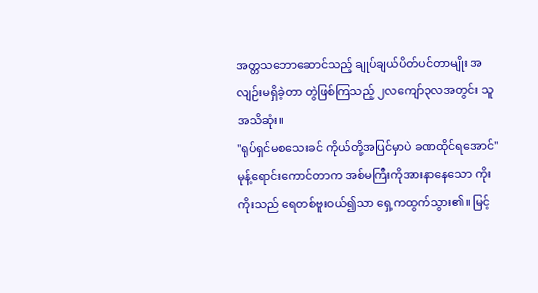အတ္တသဘောဆောင်သည့် ချုပ်ချယ်ပိတ်ပင်တာမျိုး အလျဉ်းမရှိခဲ့တာ တွဲဖြစ်ကြသည့် ၂လကျော်၃လအတွင်း သူအသိဆုံး။
"ရုပ်ရှင်မစသေးခင် ကိုယ်တို့အပြင်မှာပဲ ခဏထိုင်ရအောင်"
မုန့်ရောင်းကောင်တာက အစ်မကြီးကိုအားနာနေသော ကိုးကိုးသည် ရေတစ်ဗူးဝယ်၍သာ ရှေ့ကထွက်သွား၏။ မြင့်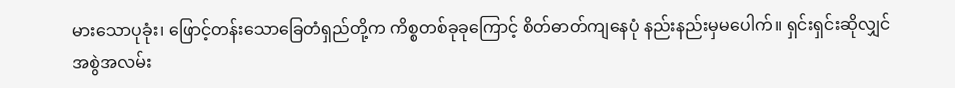မားသောပုခုံး၊ ဖြောင့်တန်းသောခြေတံရှည်တို့က ကိစ္စတစ်ခုခုကြောင့် စိတ်ဓာတ်ကျနေပုံ နည်းနည်းမှမပေါက်။ ရှင်းရှင်းဆိုလျှင် အစွဲအလမ်း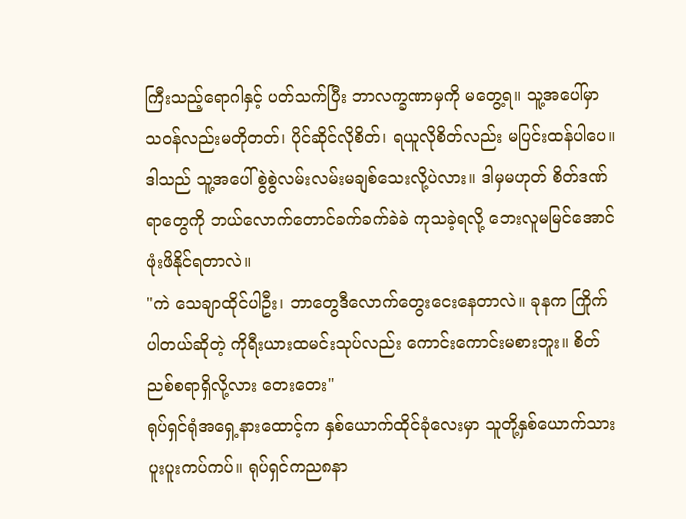ကြီးသည့်ရောဂါနှင့် ပတ်သက်ပြီး ဘာလက္ခဏာမှကို မတွေ့ရ။ သူ့အပေါ်မှာ သဝန်လည်းမတိုတတ်၊ ပိုင်ဆိုင်လိုစိတ်၊ ရယူလိုစိတ်လည်း မပြင်းထန်ပါပေ။
ဒါသည် သူ့အပေါ် စွဲစွဲလမ်းလမ်းမချစ်သေးလို့ပဲလား။ ဒါမှမဟုတ် စိတ်ဒဏ်ရာတွေကို ဘယ်လောက်တောင်ခက်ခက်ခဲခဲ ကုသခဲ့ရလို့ ဘေးလူမမြင်အောင် ဖုံးဖိနိုင်ရတာလဲ။
"ကဲ သေချာထိုင်ပါဦး၊ ဘာတွေဒီလောက်တွေးငေးနေတာလဲ။ ခုနက ကြိုက်ပါတယ်ဆိုတဲ့ ကိုရီးယားထမင်းသုပ်လည်း ကောင်းကောင်းမစားဘူး။ စိတ်ညစ်စရာရှိလို့လား တေးတေး"
ရုပ်ရှင်ရုံအရှေ့နားထောင့်က နှစ်ယောက်ထိုင်ခုံလေးမှာ သူတို့နှစ်ယောက်သား ပူးပူးကပ်ကပ်။ ရုပ်ရှင်ကည၈နာ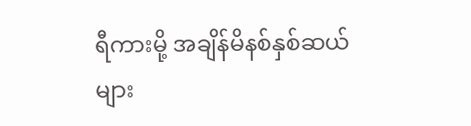ရီကားမို့ အချိန်မိနစ်နှစ်ဆယ်များ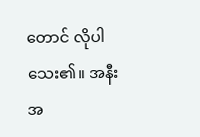တောင် လိုပါသေး၏။ အနီးအ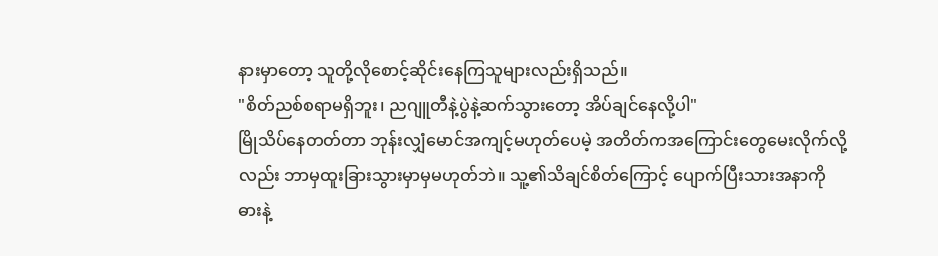နားမှာတော့ သူတို့လိုစောင့်ဆိုင်းနေကြသူများလည်းရှိသည်။
"စိတ်ညစ်စရာမရှိဘူး၊ ညဂျူတီနဲ့ပွဲနဲ့ဆက်သွားတော့ အိပ်ချင်နေလို့ပါ"
မြိုသိပ်နေတတ်တာ ဘုန်းလျှံမောင်အကျင့်မဟုတ်ပေမဲ့ အတိတ်ကအကြောင်းတွေမေးလိုက်လို့လည်း ဘာမှထူးခြားသွားမှာမှမဟုတ်ဘဲ။ သူ့၏သိချင်စိတ်ကြောင့် ပျောက်ပြီးသားအနာကို ဓားနဲ့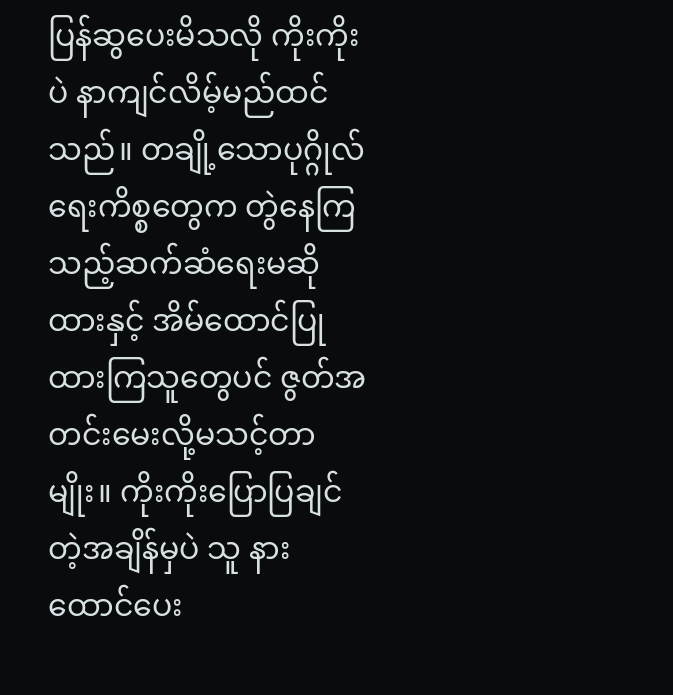ပြန်ဆွပေးမိသလို ကိုးကိုးပဲ နာကျင်လိမ့်မည်ထင်သည်။ တချို့သောပုဂ္ဂိုလ်ရေးကိစ္စတွေက တွဲနေကြသည့်ဆက်ဆံရေးမဆိုထားနှင့် အိမ်ထောင်ပြုထားကြသူတွေပင် ဇွတ်အတင်းမေးလို့မသင့်တာမျိုး။ ကိုးကိုးပြောပြချင်တဲ့အချိန်မှပဲ သူ နားထောင်ပေး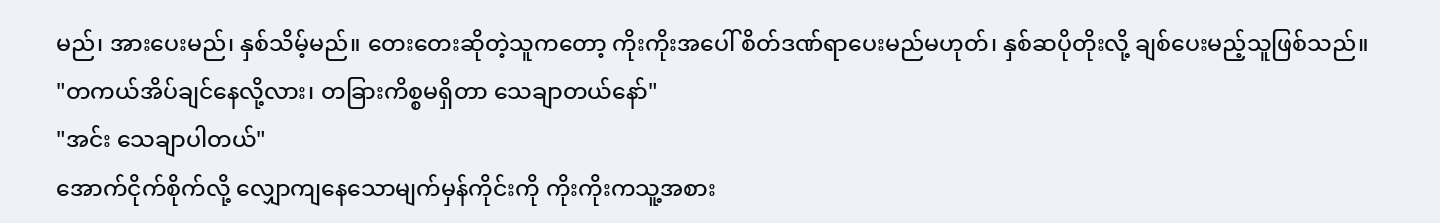မည်၊ အားပေးမည်၊ နှစ်သိမ့်မည်။ တေးတေးဆိုတဲ့သူကတော့ ကိုးကိုးအပေါ် စိတ်ဒဏ်ရာပေးမည်မဟုတ်၊ နှစ်ဆပိုတိုးလို့ ချစ်ပေးမည့်သူဖြစ်သည်။
"တကယ်အိပ်ချင်နေလို့လား၊ တခြားကိစ္စမရှိတာ သေချာတယ်နော်"
"အင်း သေချာပါတယ်"
အောက်ငိုက်စိုက်လို့ လျှောကျနေသောမျက်မှန်ကိုင်းကို ကိုးကိုးကသူ့အစား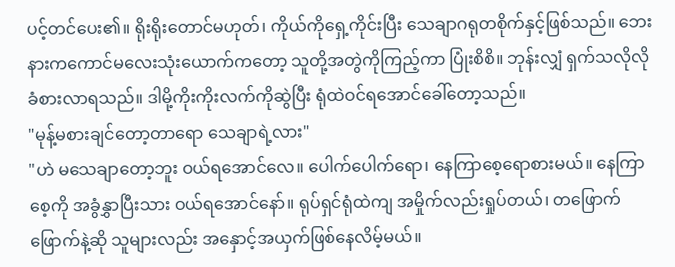ပင့်တင်ပေး၏။ ရိုးရိုးတောင်မဟုတ်၊ ကိုယ်ကိုရှေ့ကိုင်းပြီး သေချာဂရုတစိုက်နှင့်ဖြစ်သည်။ ဘေးနားကကောင်မလေးသုံးယောက်ကတော့ သူတို့အတွဲကိုကြည့်ကာ ပြုံးစိစိ။ ဘုန်းလျှံ ရှက်သလိုလို ခံစားလာရသည်။ ဒါမို့ကိုးကိုးလက်ကိုဆွဲပြီး ရုံထဲဝင်ရအောင်ခေါ်တော့သည်။
"မုန့်မစားချင်တော့တာရော သေချာရဲ့လား"
"ဟဲ မသေချာတော့ဘူး ဝယ်ရအောင်လေ။ ပေါက်ပေါက်ရော၊ နေကြာစေ့ရောစားမယ်။ နေကြာစေ့ကို အခွံနွှာပြီးသား ဝယ်ရအောင်နော်။ ရုပ်ရှင်ရုံထဲကျ အမှိုက်လည်းရှုပ်တယ်၊ တဖြောက်ဖြောက်နဲ့ဆို သူများလည်း အနှောင့်အယှက်ဖြစ်နေလိမ့်မယ်။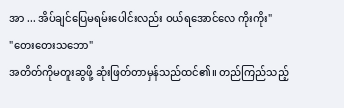အာ ... အိပ်ချင်ပြေမရမ်းပေါင်းလည်း ဝယ်ရအောင်လေ ကိုးကိုး"
"တေးတေးသဘော"
အတိတ်ကိုမတူးဆွဖို့ ဆုံးဖြတ်တာမှန်သည်ထင်၏။ တည်ကြည်သည့်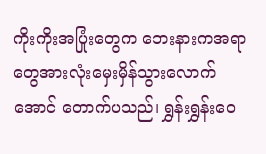ကိုးကိုးအပြုံးတွေက ဘေးနားကအရာတွေအားလုံးမှေးမှိန်သွားလောက်အောင် တောက်ပသည်၊ ရွှန်းရွှန်းဝေ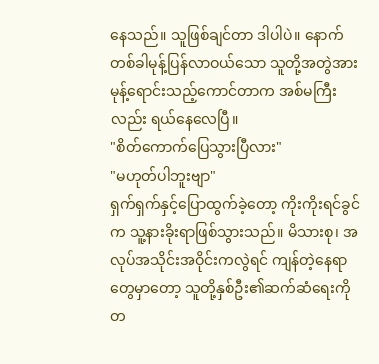နေသည်။ သူဖြစ်ချင်တာ ဒါပါပဲ။ နောက်တစ်ခါမုန့်ပြန်လာဝယ်သော သူတို့အတွဲအား မုန့်ရောင်းသည့်ကောင်တာက အစ်မကြီးလည်း ရယ်နေလေပြီ။
"စိတ်ကောက်ပြေသွားပြီလား"
"မဟုတ်ပါဘူးဗျာ"
ရှက်ရှက်နှင့်ပြောထွက်ခဲ့တော့ ကိုးကိုးရင်ခွင်က သူ့နားခိုးရာဖြစ်သွားသည်။ မိသားစု၊ အလုပ်အသိုင်းအဝိုင်းကလွဲရင် ကျန်တဲ့နေရာတွေမှာတော့ သူတို့နှစ်ဦး၏ဆက်ဆံရေးကို တ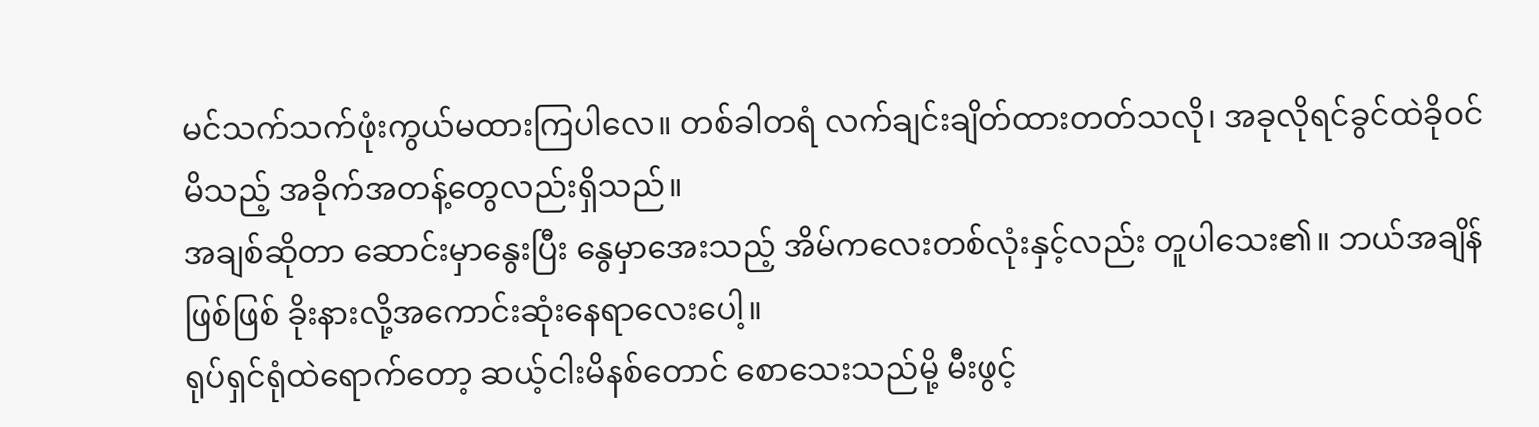မင်သက်သက်ဖုံးကွယ်မထားကြပါလေ။ တစ်ခါတရံ လက်ချင်းချိတ်ထားတတ်သလို၊ အခုလိုရင်ခွင်ထဲခိုဝင်မိသည့် အခိုက်အတန့်တွေလည်းရှိသည်။
အချစ်ဆိုတာ ဆောင်းမှာနွေးပြီး နွေမှာအေးသည့် အိမ်ကလေးတစ်လုံးနှင့်လည်း တူပါသေး၏။ ဘယ်အချိန်ဖြစ်ဖြစ် ခိုးနားလို့အကောင်းဆုံးနေရာလေးပေါ့။
ရုပ်ရှင်ရုံထဲရောက်တော့ ဆယ့်ငါးမိနစ်တောင် စောသေးသည်မို့ မီးဖွင့်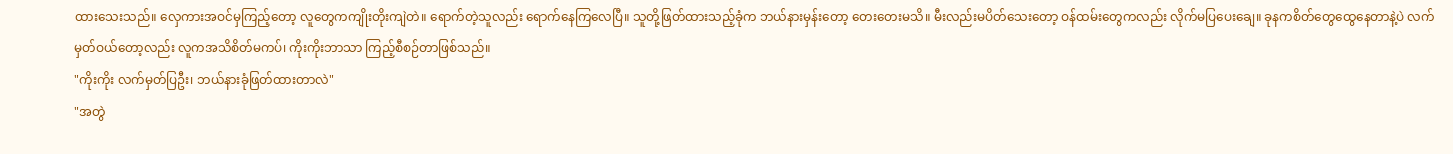ထားသေးသည်။ လှေကားအဝင်မှကြည့်တော့ လူတွေကကျိုးတိုးကျဲတဲ။ ရောက်တဲ့သူလည်း ရောက်နေကြလေပြီ။ သူတို့ဖြတ်ထားသည့်ခုံက ဘယ်နားမှန်းတော့ တေးတေးမသိ။ မီးလည်းမပိတ်သေးတော့ ဝန်ထမ်းတွေကလည်း လိုက်မပြပေးချေ။ ခုနကစိတ်တွေထွေနေတာနဲ့ပဲ လက်မှတ်ဝယ်တော့လည်း လူကအသိစိတ်မကပ်၊ ကိုးကိုးဘာသာ ကြည့်စီစဉ်တာဖြစ်သည်။
"ကိုးကိုး လက်မှတ်ပြဦး၊ ဘယ်နားခုံဖြတ်ထားတာလဲ"
"အတွဲ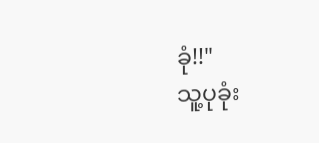ခုံ!!"
သူ့ပုခုံး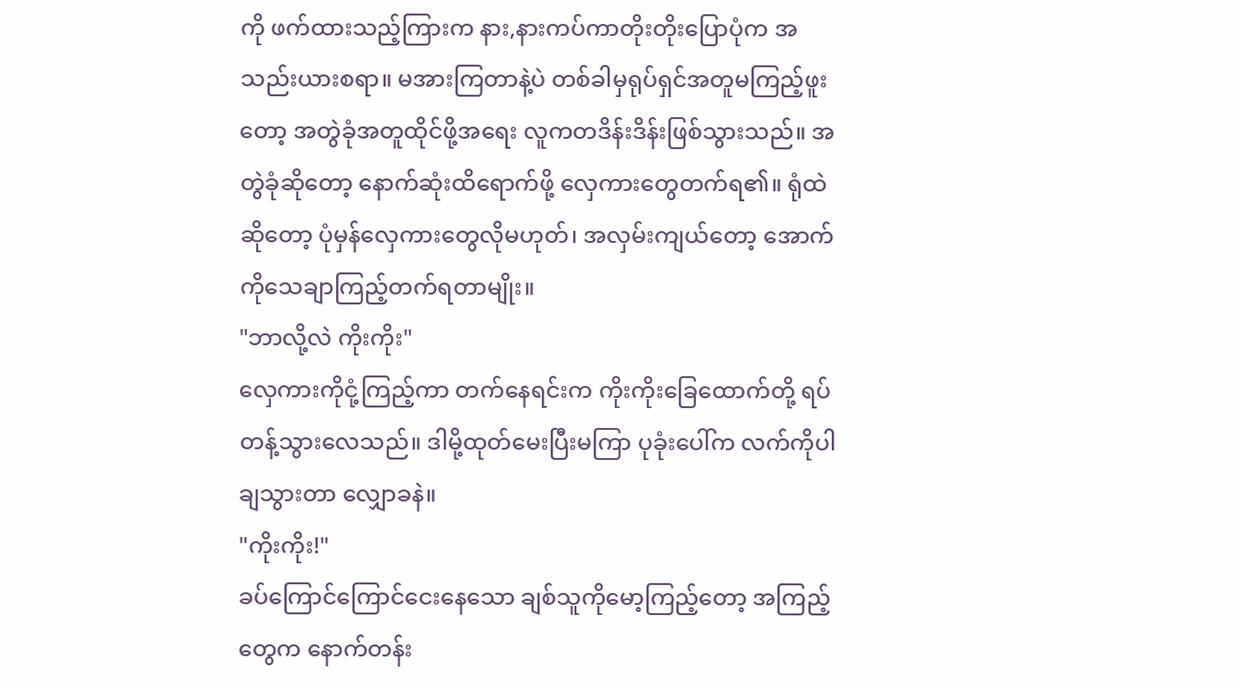ကို ဖက်ထားသည့်ကြားက နား,နားကပ်ကာတိုးတိုးပြောပုံက အသည်းယားစရာ။ မအားကြတာနဲ့ပဲ တစ်ခါမှရုပ်ရှင်အတူမကြည့်ဖူးတော့ အတွဲခုံအတူထိုင်ဖို့အရေး လူကတဒိန်းဒိန်းဖြစ်သွားသည်။ အတွဲခုံဆိုတော့ နောက်ဆုံးထိရောက်ဖို့ လှေကားတွေတက်ရ၏။ ရုံထဲဆိုတော့ ပုံမှန်လှေကားတွေလိုမဟုတ်၊ အလှမ်းကျယ်တော့ အောက်ကိုသေချာကြည့်တက်ရတာမျိုး။
"ဘာလို့လဲ ကိုးကိုး"
လှေကားကိုငုံ့ကြည့်ကာ တက်နေရင်းက ကိုးကိုးခြေထောက်တို့ ရပ်တန့်သွားလေသည်။ ဒါမို့ထုတ်မေးပြီးမကြာ ပုခုံးပေါ်က လက်ကိုပါချသွားတာ လျှောခနဲ။
"ကိုးကိုး!"
ခပ်ကြောင်ကြောင်ငေးနေသော ချစ်သူကိုမော့ကြည့်တော့ အကြည့်တွေက နောက်တန်း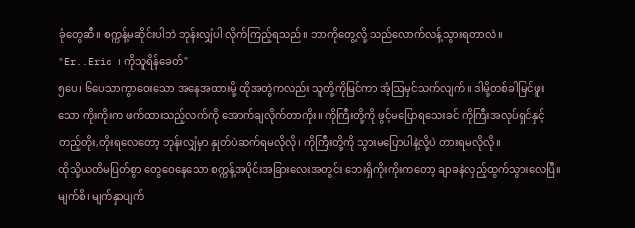ခုံတွေဆီ။ စက္ကန့်မဆိုင်းပါဘဲ ဘုန်းလျှံပါ လိုက်ကြည့်ရသည်။ ဘာကိုတွေ့လို့ သည်လောက်လန့်သွားရတာလဲ။
"Er..Eric ၊ ကိုသူရိန်ခေတ်"
၅ပေ၊ ၆ပေသာကွာဝေးသော အနေအထားမို့ ထိုအတွဲကလည်း သူတို့ကိုမြင်ကာ အံ့ဩမှင်သက်လျက်။ ဒါမို့တစ်ခါမြင်ဖူးသော ကိုးကိုးက ဖက်ထားသည့်လက်ကို အောက်ချလိုက်တာကိုး။ ကိုကြီးတို့ကို ဖွင့်မပြောရသေးခင် ကိုကြီးအလုပ်ရှင်နှင့် တည့်တိုး,တိုးရလေတော့ ဘုန်းလျှံမှာ နှုတ်ပဲဆက်ရမလိုလို၊ ကိုကြီးတို့ကို သွားမပြောပါနဲ့လို့ပဲ တားရမလိုလို။
ထိုသို့ယတိမပြတ်စွာ တွေဝေနေသော စက္ကန့်အပိုင်းအခြားလေးအတွင်း ဘေးရှိကိုးကိုးကတော့ ချာခနဲလှည့်ထွက်သွားလေပြီ။ မျက်စိ၊ မျက်နှာပျက်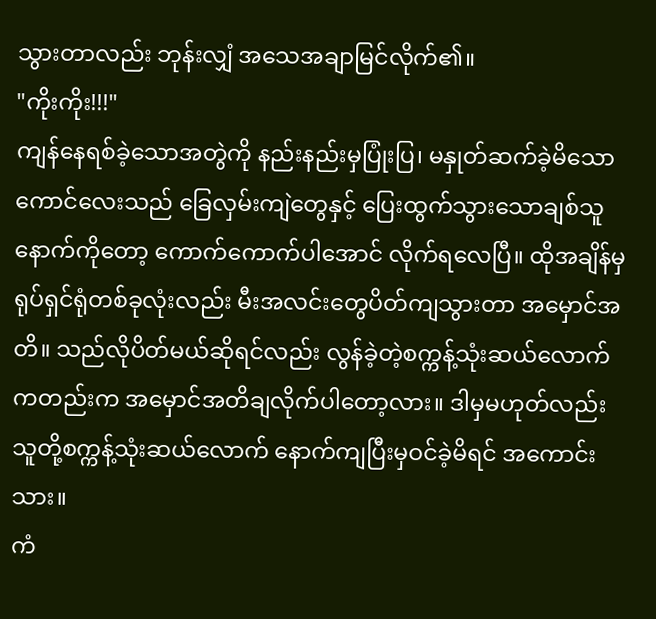သွားတာလည်း ဘုန်းလျှံ အသေအချာမြင်လိုက်၏။
"ကိုးကိုး!!!"
ကျန်နေရစ်ခဲ့သောအတွဲကို နည်းနည်းမှပြုံးပြ၊ မနှုတ်ဆက်ခဲ့မိသောကောင်လေးသည် ခြေလှမ်းကျဲတွေနှင့် ပြေးထွက်သွားသောချစ်သူနောက်ကိုတော့ ကောက်ကောက်ပါအောင် လိုက်ရလေပြီ။ ထိုအချိန်မှ ရုပ်ရှင်ရုံတစ်ခုလုံးလည်း မီးအလင်းတွေပိတ်ကျသွားတာ အမှောင်အတိ။ သည်လိုပိတ်မယ်ဆိုရင်လည်း လွန်ခဲ့တဲ့စက္ကန့်သုံးဆယ်လောက်ကတည်းက အမှောင်အတိချလိုက်ပါတော့လား။ ဒါမှမဟုတ်လည်း သူတို့စက္ကန့်သုံးဆယ်လောက် နောက်ကျပြီးမှဝင်ခဲ့မိရင် အကောင်းသား။
ကံ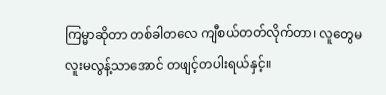ကြမ္မာဆိုတာ တစ်ခါတလေ ကျီစယ်တတ်လိုက်တာ၊ လူတွေမလူးမလွန့်သာအောင် တဖျင့်တပါးရယ်နှင့်။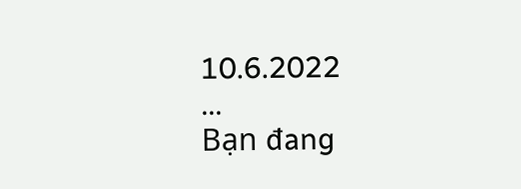10.6.2022
...
Bạn đang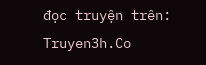đọc truyện trên: Truyen3h.Co